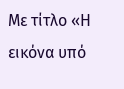Με τίτλο «Η εικόνα υπό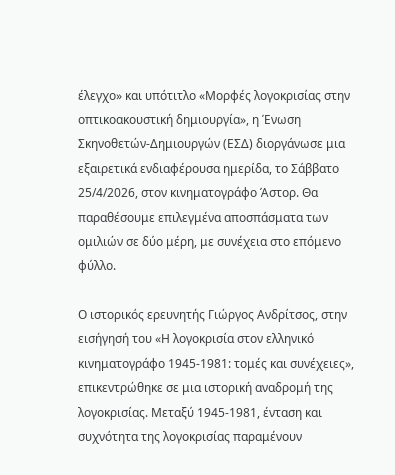έλεγχο» και υπότιτλο «Μορφές λογοκρισίας στην οπτικοακουστική δημιουργία», η Ένωση Σκηνοθετών-Δημιουργών (ΕΣΔ) διοργάνωσε μια εξαιρετικά ενδιαφέρουσα ημερίδα, το Σάββατο 25/4/2026, στον κινηματογράφο Άστορ. Θα παραθέσουμε επιλεγμένα αποσπάσματα των ομιλιών σε δύο μέρη, με συνέχεια στο επόμενο φύλλο.

Ο ιστορικός ερευνητής Γιώργος Ανδρίτσος, στην εισήγησή του «Η λογοκρισία στον ελληνικό κινηματογράφο 1945-1981: τομές και συνέχειες», επικεντρώθηκε σε μια ιστορική αναδρομή της λογοκρισίας. Μεταξύ 1945-1981, ένταση και συχνότητα της λογοκρισίας παραμένουν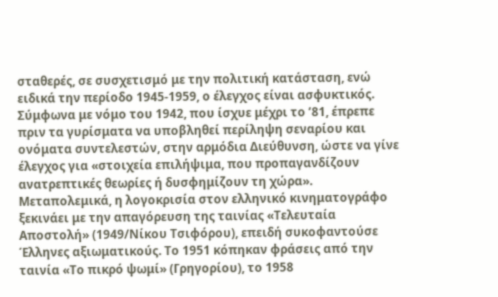σταθερές, σε συσχετισμό με την πολιτική κατάσταση, ενώ ειδικά την περίοδο 1945-1959, ο έλεγχος είναι ασφυκτικός.  Σύμφωνα με νόμο του 1942, που ίσχυε μέχρι το ’81, έπρεπε πριν τα γυρίσματα να υποβληθεί περίληψη σεναρίου και ονόματα συντελεστών, στην αρμόδια Διεύθυνση, ώστε να γίνε έλεγχος για «στοιχεία επιλήψιμα, που προπαγανδίζουν ανατρεπτικές θεωρίες ή δυσφημίζουν τη χώρα». Μεταπολεμικά, η λογοκρισία στον ελληνικό κινηματογράφο ξεκινάει με την απαγόρευση της ταινίας «Τελευταία Αποστολή» (1949/Νίκου Τσιφόρου), επειδή συκοφαντούσε Έλληνες αξιωματικούς. Το 1951 κόπηκαν φράσεις από την ταινία «Το πικρό ψωμί» (Γρηγορίου), το 1958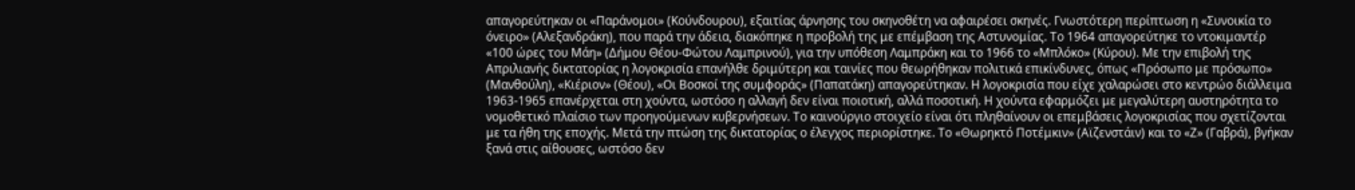απαγορεύτηκαν οι «Παράνομοι» (Κούνδουρου), εξαιτίας άρνησης του σκηνοθέτη να αφαιρέσει σκηνές. Γνωστότερη περίπτωση η «Συνοικία το όνειρο» (Αλεξανδράκη), που παρά την άδεια, διακόπηκε η προβολή της με επέμβαση της Αστυνομίας. Το 1964 απαγορεύτηκε το ντοκιμαντέρ «100 ώρες του Μάη» (Δήμου Θέου-Φώτου Λαμπρινού), για την υπόθεση Λαμπράκη και το 1966 το «Μπλόκο» (Κύρου). Με την επιβολή της Απριλιανής δικτατορίας η λογοκρισία επανήλθε δριμύτερη και ταινίες που θεωρήθηκαν πολιτικά επικίνδυνες, όπως «Πρόσωπο με πρόσωπο» (Μανθούλη), «Κιέριον» (Θέου), «Οι Βοσκοί της συμφοράς» (Παπατάκη) απαγορεύτηκαν. Η λογοκρισία που είχε χαλαρώσει στο κεντρώο διάλλειμα 1963-1965 επανέρχεται στη χούντα, ωστόσο η αλλαγή δεν είναι ποιοτική, αλλά ποσοτική. Η χούντα εφαρμόζει με μεγαλύτερη αυστηρότητα το νομοθετικό πλαίσιο των προηγούμενων κυβερνήσεων. Το καινούργιο στοιχείο είναι ότι πληθαίνουν οι επεμβάσεις λογοκρισίας που σχετίζονται με τα ήθη της εποχής. Μετά την πτώση της δικτατορίας ο έλεγχος περιορίστηκε. Το «Θωρηκτό Ποτέμκιν» (Αϊζενστάιν) και το «Ζ» (Γαβρά), βγήκαν ξανά στις αίθουσες, ωστόσο δεν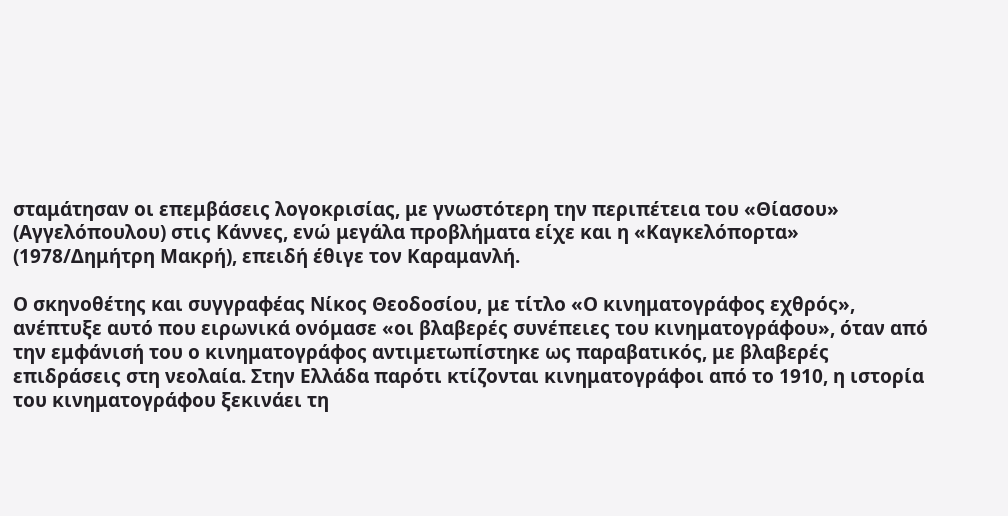σταμάτησαν οι επεμβάσεις λογοκρισίας, με γνωστότερη την περιπέτεια του «Θίασου» (Αγγελόπουλου) στις Κάννες, ενώ μεγάλα προβλήματα είχε και η «Καγκελόπορτα» (1978/Δημήτρη Μακρή), επειδή έθιγε τον Καραμανλή.

Ο σκηνοθέτης και συγγραφέας Νίκος Θεοδοσίου, με τίτλο «Ο κινηματογράφος εχθρός», ανέπτυξε αυτό που ειρωνικά ονόμασε «οι βλαβερές συνέπειες του κινηματογράφου», όταν από την εμφάνισή του ο κινηματογράφος αντιμετωπίστηκε ως παραβατικός, με βλαβερές επιδράσεις στη νεολαία. Στην Ελλάδα παρότι κτίζονται κινηματογράφοι από το 1910, η ιστορία του κινηματογράφου ξεκινάει τη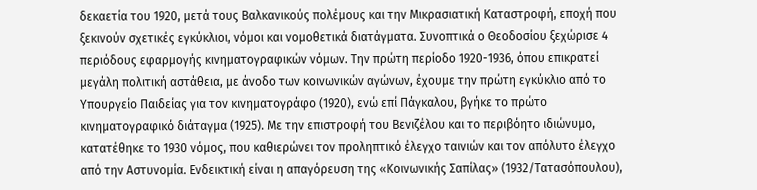δεκαετία του 1920, μετά τους Βαλκανικούς πολέμους και την Μικρασιατική Καταστροφή, εποχή που ξεκινούν σχετικές εγκύκλιοι, νόμοι και νομοθετικά διατάγματα. Συνοπτικά ο Θεοδοσίου ξεχώρισε 4 περιόδους εφαρμογής κινηματογραφικών νόμων. Την πρώτη περίοδο 1920-1936, όπου επικρατεί μεγάλη πολιτική αστάθεια, με άνοδο των κοινωνικών αγώνων, έχουμε την πρώτη εγκύκλιο από το Υπουργείο Παιδείας για τον κινηματογράφο (1920), ενώ επί Πάγκαλου, βγήκε το πρώτο κινηματογραφικό διάταγμα (1925). Με την επιστροφή του Βενιζέλου και το περιβόητο ιδιώνυμο, κατατέθηκε το 1930 νόμος, που καθιερώνει τον προληπτικό έλεγχο ταινιών και τον απόλυτο έλεγχο από την Αστυνομία. Ενδεικτική είναι η απαγόρευση της «Κοινωνικής Σαπίλας» (1932/Τατασόπουλου),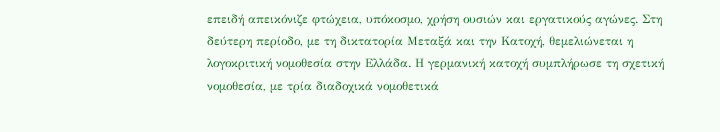επειδή απεικόνιζε φτώχεια, υπόκοσμο, χρήση ουσιών και εργατικούς αγώνες. Στη δεύτερη περίοδο, με τη δικτατορία Μεταξά και την Κατοχή, θεμελιώνεται η λογοκριτική νομοθεσία στην Ελλάδα. Η γερμανική κατοχή συμπλήρωσε τη σχετική νομοθεσία, με τρία διαδοχικά νομοθετικά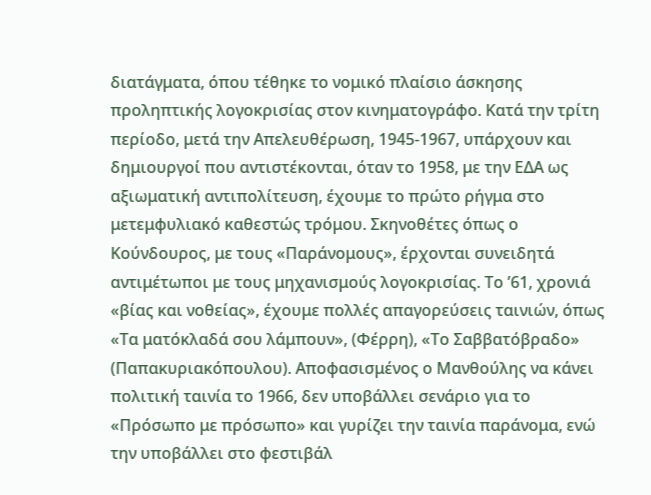διατάγματα, όπου τέθηκε το νομικό πλαίσιο άσκησης προληπτικής λογοκρισίας στον κινηματογράφο. Κατά την τρίτη περίοδο, μετά την Απελευθέρωση, 1945-1967, υπάρχουν και δημιουργοί που αντιστέκονται, όταν το 1958, με την ΕΔΑ ως αξιωματική αντιπολίτευση, έχουμε το πρώτο ρήγμα στο μετεμφυλιακό καθεστώς τρόμου. Σκηνοθέτες όπως ο Κούνδουρος, με τους «Παράνομους», έρχονται συνειδητά αντιμέτωποι με τους μηχανισμούς λογοκρισίας. Το ’61, χρονιά «βίας και νοθείας», έχουμε πολλές απαγορεύσεις ταινιών, όπως «Τα ματόκλαδά σου λάμπουν», (Φέρρη), «Το Σαββατόβραδο» (Παπακυριακόπουλου). Αποφασισμένος ο Μανθούλης να κάνει πολιτική ταινία το 1966, δεν υποβάλλει σενάριο για το «Πρόσωπο με πρόσωπο» και γυρίζει την ταινία παράνομα, ενώ την υποβάλλει στο φεστιβάλ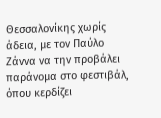Θεσσαλονίκης χωρίς άδεια, με τον Παύλο Ζάννα να την προβάλει παράνομα στο φεστιβάλ, όπου κερδίζει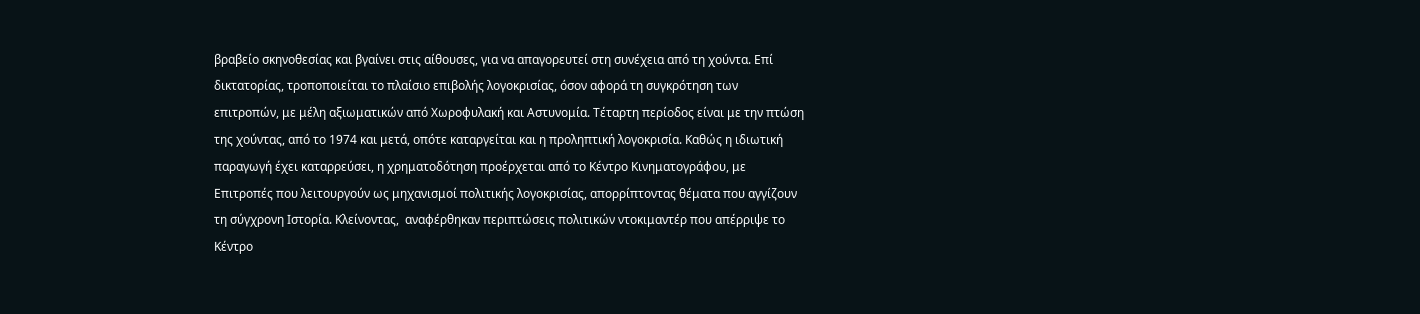βραβείο σκηνοθεσίας και βγαίνει στις αίθουσες, για να απαγορευτεί στη συνέχεια από τη χούντα. Επί δικτατορίας, τροποποιείται το πλαίσιο επιβολής λογοκρισίας, όσον αφορά τη συγκρότηση των επιτροπών, με μέλη αξιωματικών από Χωροφυλακή και Αστυνομία. Τέταρτη περίοδος είναι με την πτώση της χούντας, από το 1974 και μετά, οπότε καταργείται και η προληπτική λογοκρισία. Καθώς η ιδιωτική παραγωγή έχει καταρρεύσει, η χρηματοδότηση προέρχεται από το Κέντρο Κινηματογράφου, με Επιτροπές που λειτουργούν ως μηχανισμοί πολιτικής λογοκρισίας, απορρίπτοντας θέματα που αγγίζουν τη σύγχρονη Ιστορία. Κλείνοντας,  αναφέρθηκαν περιπτώσεις πολιτικών ντοκιμαντέρ που απέρριψε το Κέντρο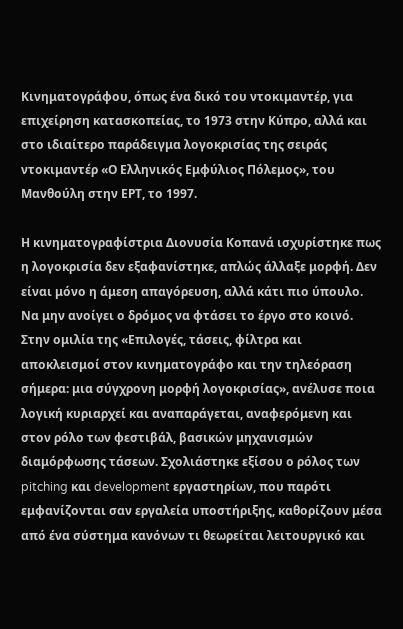Κινηματογράφου, όπως ένα δικό του ντοκιμαντέρ, για επιχείρηση κατασκοπείας, το 1973 στην Κύπρο, αλλά και στο ιδιαίτερο παράδειγμα λογοκρισίας της σειράς ντοκιμαντέρ «Ο Ελληνικός Εμφύλιος Πόλεμος», του Μανθούλη στην ΕΡΤ, το 1997.

Η κινηματογραφίστρια Διονυσία Κοπανά ισχυρίστηκε πως η λογοκρισία δεν εξαφανίστηκε, απλώς άλλαξε μορφή. Δεν είναι μόνο η άμεση απαγόρευση, αλλά κάτι πιο ύπουλο. Να μην ανοίγει ο δρόμος να φτάσει το έργο στο κοινό. Στην ομιλία της «Επιλογές, τάσεις, φίλτρα και αποκλεισμοί στον κινηματογράφο και την τηλεόραση σήμερα: μια σύγχρονη μορφή λογοκρισίας», ανέλυσε ποια λογική κυριαρχεί και αναπαράγεται, αναφερόμενη και στον ρόλο των φεστιβάλ, βασικών μηχανισμών διαμόρφωσης τάσεων. Σχολιάστηκε εξίσου ο ρόλος των pitching και development εργαστηρίων, που παρότι εμφανίζονται σαν εργαλεία υποστήριξης, καθορίζουν μέσα από ένα σύστημα κανόνων τι θεωρείται λειτουργικό και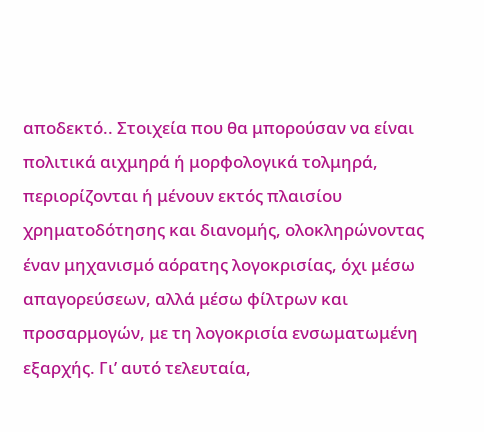αποδεκτό.. Στοιχεία που θα μπορούσαν να είναι πολιτικά αιχμηρά ή μορφολογικά τολμηρά, περιορίζονται ή μένουν εκτός πλαισίου χρηματοδότησης και διανομής, ολοκληρώνοντας έναν μηχανισμό αόρατης λογοκρισίας, όχι μέσω απαγορεύσεων, αλλά μέσω φίλτρων και προσαρμογών, με τη λογοκρισία ενσωματωμένη εξαρχής. Γι’ αυτό τελευταία,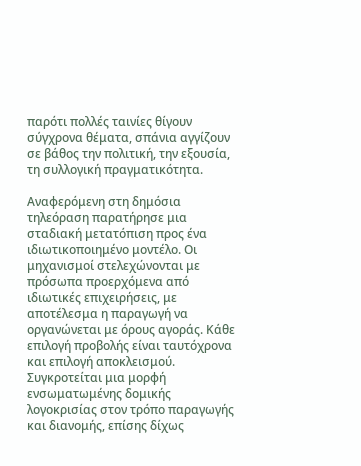παρότι πολλές ταινίες θίγουν σύγχρονα θέματα, σπάνια αγγίζουν σε βάθος την πολιτική, την εξουσία, τη συλλογική πραγματικότητα.

Αναφερόμενη στη δημόσια τηλεόραση παρατήρησε μια σταδιακή μετατόπιση προς ένα ιδιωτικοποιημένο μοντέλο. Οι μηχανισμοί στελεχώνονται με πρόσωπα προερχόμενα από ιδιωτικές επιχειρήσεις, με αποτέλεσμα η παραγωγή να οργανώνεται με όρους αγοράς. Κάθε επιλογή προβολής είναι ταυτόχρονα και επιλογή αποκλεισμού. Συγκροτείται μια μορφή ενσωματωμένης δομικής λογοκρισίας στον τρόπο παραγωγής και διανομής, επίσης δίχως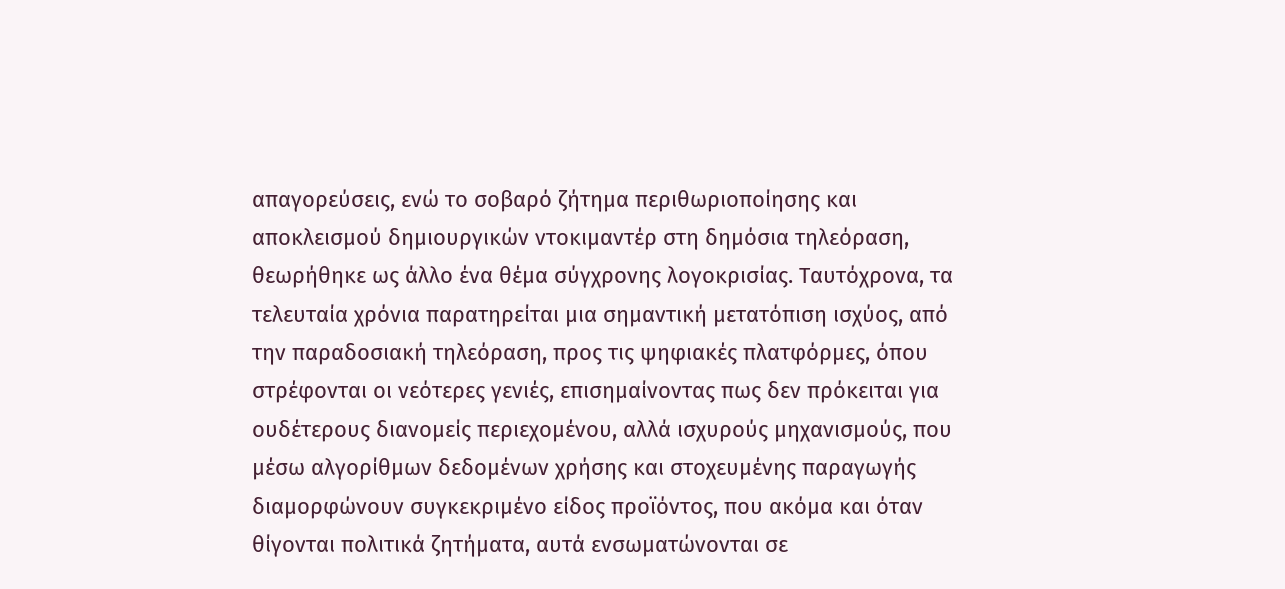απαγορεύσεις, ενώ το σοβαρό ζήτημα περιθωριοποίησης και αποκλεισμού δημιουργικών ντοκιμαντέρ στη δημόσια τηλεόραση, θεωρήθηκε ως άλλο ένα θέμα σύγχρονης λογοκρισίας. Ταυτόχρονα, τα τελευταία χρόνια παρατηρείται μια σημαντική μετατόπιση ισχύος, από την παραδοσιακή τηλεόραση, προς τις ψηφιακές πλατφόρμες, όπου στρέφονται οι νεότερες γενιές, επισημαίνοντας πως δεν πρόκειται για ουδέτερους διανομείς περιεχομένου, αλλά ισχυρούς μηχανισμούς, που μέσω αλγορίθμων δεδομένων χρήσης και στοχευμένης παραγωγής διαμορφώνουν συγκεκριμένο είδος προϊόντος, που ακόμα και όταν θίγονται πολιτικά ζητήματα, αυτά ενσωματώνονται σε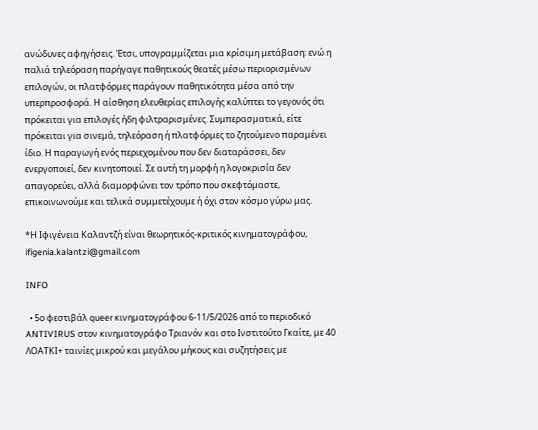ανώδυνες αφηγήσεις. Έτσι, υπογραμμίζεται μια κρίσιμη μετάβαση: ενώ η παλιά τηλεόραση παρήγαγε παθητικούς θεατές μέσω περιορισμένων επιλογών, οι πλατφόρμες παράγουν παθητικότητα μέσα από την υπερπροσφορά. Η αίσθηση ελευθερίας επιλογής καλύπτει το γεγονός ότι πρόκειται για επιλογές ήδη φιλτραρισμένες. Συμπερασματικά, είτε πρόκειται για σινεμά, τηλεόραση ή πλατφόρμες το ζητούμενο παραμένει ίδιο. Η παραγωγή ενός περιεχομένου που δεν διαταράσσει, δεν ενεργοποιεί, δεν κινητοποιεί. Σε αυτή τη μορφή η λογοκρισία δεν απαγορεύει, αλλά διαμορφώνει τον τρόπο που σκεφτόμαστε, επικοινωνούμε και τελικά συμμετέχουμε ή όχι στον κόσμο γύρω μας.

*Η Ιφιγένεια Καλαντζή είναι θεωρητικός-κριτικός κινηματογράφου, ifigenia.kalantzi@gmail.com

INFO

  • 5ο φεστιβάλ queer κινηματογράφου 6-11/5/2026 από το περιοδικό ANTIVIRUS στον κινηματογράφο Τριανόν και στο Ινστιτούτο Γκαίτε, με 40 ΛΟΑΤΚΙ+ ταινίες μικρού και μεγάλου μήκους και συζητήσεις με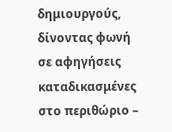δημιουργούς, δίνοντας φωνή σε αφηγήσεις καταδικασμένες στο περιθώριο –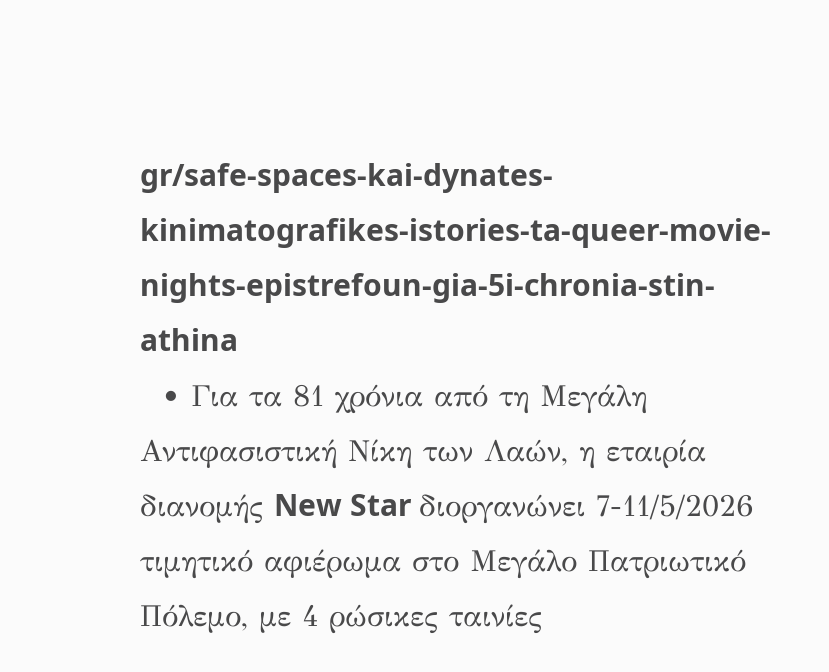gr/safe-spaces-kai-dynates-kinimatografikes-istories-ta-queer-movie-nights-epistrefoun-gia-5i-chronia-stin-athina
  • Για τα 81 χρόνια από τη Μεγάλη Αντιφασιστική Νίκη των Λαών, η εταιρία διανομής New Star διοργανώνει 7-11/5/2026 τιμητικό αφιέρωμα στο Μεγάλο Πατριωτικό Πόλεμο, με 4 ρώσικες ταινίες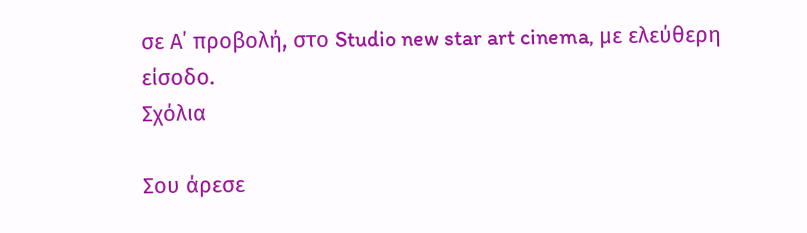σε Α΄ προβολή, στο Studio new star art cinema, με ελεύθερη είσοδο.
Σχόλια

Σου άρεσε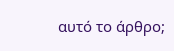αυτό το άρθρο;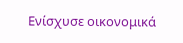Ενίσχυσε οικονομικά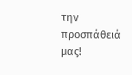την προσπάθειά μας!